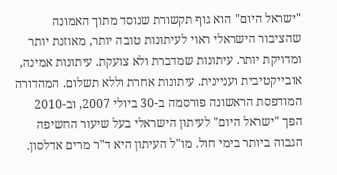"ישראל היום" הוא גוף תקשורת שנוסד מתוך האמונה שהציבור הישראלי ראוי לעיתונות טובה יותר, מאוזנת יותר ומדויקת יותר. עיתונות שמדברת ולא צועקת. עיתונות אמינה, אובייקטיבית ועניינית. עיתונות אחרת וללא תשלום. המהדורה המודפסת הראשונה פורסמה ב-30 ביולי 2007, וב-2010 הפך "ישראל היום" לעיתון הישראלי בעל שיעור החשיפה הגבוה ביותר בימי חול. מו"ל העיתון היא ד"ר מרים אדלסון.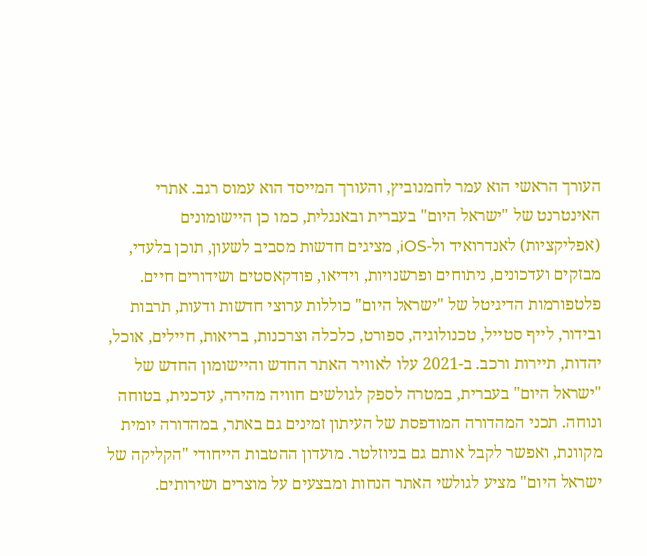העורך הראשי הוא עמר לחמנוביץ, והעורך המייסד הוא עמוס רגב. אתרי האינטרנט של "ישראל היום" בעברית ובאנגלית, כמו כן היישומונים (אפליקציות) לאנדרואיד ול-iOS, מציגים חדשות מסביב לשעון, תוכן בלעדי, מבזקים ועדכונים, ניתוחים ופרשנויות, וידיאו, פודקאסטים ושידורים חיים. פלטפורמות הדיגיטל של "ישראל היום" כוללות ערוצי חדשות ודעות, תרבות ובידור, לייף סטייל, טכנולוגיה, ספורט, כלכלה וצרכנות, בריאות, חיילים, אוכל, יהדות, תיירות ורכב. ב-2021 עלו לאוויר האתר החדש והיישומון החדש של "ישראל היום" בעברית, במטרה לספק לגולשים חוויה מהירה, עדכנית, בטוחה ונוחה. תכני המהדורה המודפסת של העיתון זמינים גם באתר, במהדורה יומית מקוונת, ואפשר לקבל אותם גם בניוזלטר. מועדון ההטבות הייחודי "הקליקה של ישראל היום" מציע לגולשי האתר הנחות ומבצעים על מוצרים ושירותים.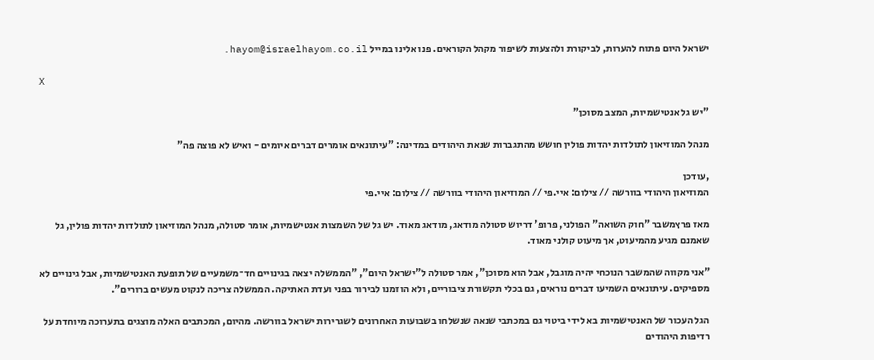ישראל היום פתוח להערות, לביקורת ולהצעות לשיפור מקהל הקוראים. פנו אלינו במייל hayom@israelhayom.co.il.

X

"יש גל אנטישמיות, המצב מסוכן"

מנהל המוזיאון לתולדות יהדות פולין חושש מהתגברות שנאת היהודים במדינה: "עיתונאים אומרים דברים איומים - ואיש לא פוצה פה"

,עודכן
המוזיאון היהודי בוורשה // צילום: איי.פי // המוזיאון היהודי בוורשה // צילום: איי.פי

מאז פרץמשבר "חוק השואה" הפולני, פרופ' דריוש סטולה מודאג, מודאג מאוד. יש גל של השמצות אנטישמיות, אומר סטולה, מנהל המוזיאון לתולדות יהדות פולין, גל שאמנם מגיע מהמיעוט, אך מיעוט קולני מאוד.

"אני מקווה שהמשבר הנוכחי יהיה מוגבל, אבל הוא מסוכן", אמר סטולה ל"ישראל היום", "הממשלה יצאה בגינויים חד־משמעיים של תופעת האנטישמיות, אבל גינויים לא מספיקים. עיתונאים השמיעו דברים נוראים, גם בכלי תקשורת ציבוריים, ולא הוזמנו לבירור בפני ועדת האתיקה. הממשלה צריכה לנקוט מעשים ברורים".

הגל העכור של האנטישמיות בא לידי ביטוי גם במכתבי שנאה שנשלחו בשבועות האחרונים לשגרירות ישראל בוורשה. מהיום, המכתבים האלה מוצגים בתערוכה מיוחדת על רדיפות היהודים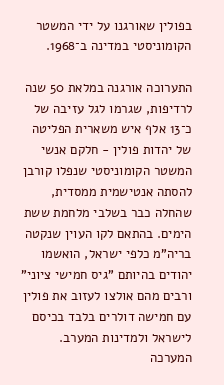בפולין שאורגנו על ידי המשטר הקומוניסטי במדינה ב־1968.

התערוכה אורגנה במלאת 50 שנה לרדיפות, שגרמו לגל עזיבה של כ־13 אלף איש משארית הפליטה של יהדות פולין - חלקם אנשי המשטר הקומוניסטי שנפלו קורבן להסתה אנטישמית ממסדית, שהחלה כבר בשלבי מלחמת ששת הימים. בהתאם לקו העוין שנקטה בריה"מ כלפי ישראל, הואשמו יהודים בהיותם "גיס חמישי ציוני" ורבים מהם אולצו לעזוב את פולין עם חמישה דולרים בלבד בכיסם לישראל ולמדינות המערב. המערכה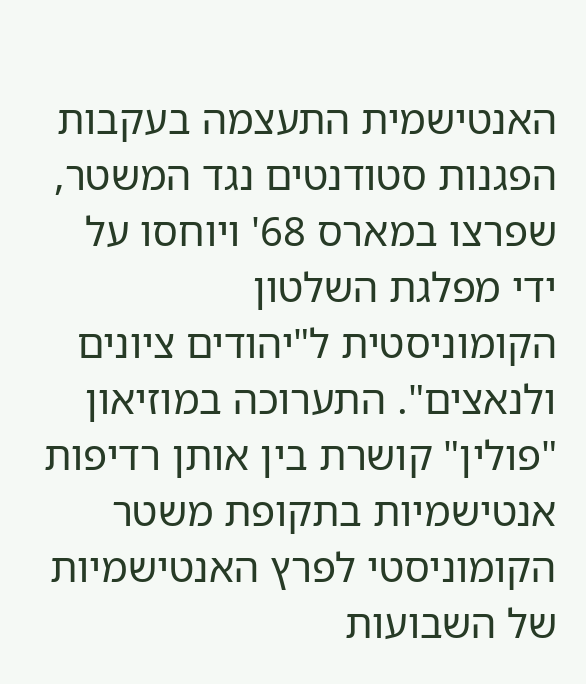האנטישמית התעצמה בעקבות הפגנות סטודנטים נגד המשטר, שפרצו במארס 68' ויוחסו על ידי מפלגת השלטון הקומוניסטית ל"יהודים ציונים ולנאצים". התערוכה במוזיאון "פולין" קושרת בין אותן רדיפות אנטישמיות בתקופת משטר הקומוניסטי לפרץ האנטישמיות של השבועות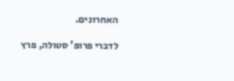האחרונים.

לדברי פרופ' סטולה, פרץ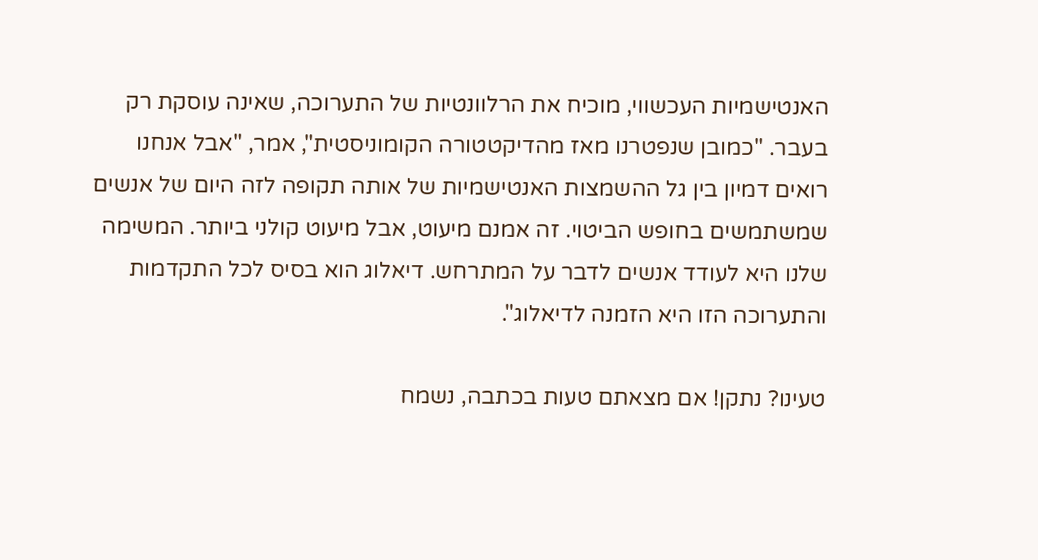האנטישמיות העכשווי, מוכיח את הרלוונטיות של התערוכה, שאינה עוסקת רק בעבר. "כמובן שנפטרנו מאז מהדיקטטורה הקומוניסטית", אמר, "אבל אנחנו רואים דמיון בין גל ההשמצות האנטישמיות של אותה תקופה לזה היום של אנשים שמשתמשים בחופש הביטוי. זה אמנם מיעוט, אבל מיעוט קולני ביותר. המשימה שלנו היא לעודד אנשים לדבר על המתרחש. דיאלוג הוא בסיס לכל התקדמות והתערוכה הזו היא הזמנה לדיאלוג".

טעינו? נתקן! אם מצאתם טעות בכתבה, נשמח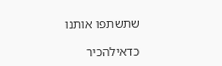שתשתפו אותנו

כדאילהכיר